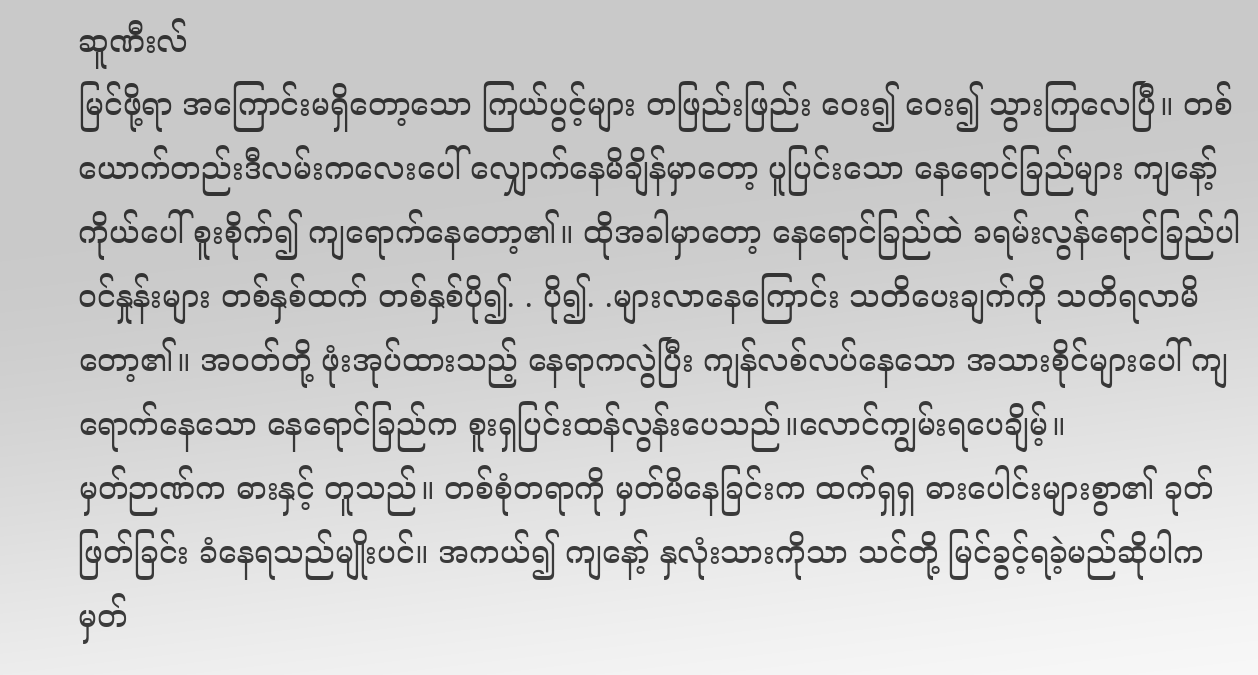ဆူဏီးလ်
မြင်ဖို့ရာ အကြောင်းမရှိတော့သော ကြယ်ပွင့်များ တဖြည်းဖြည်း ဝေး၍ ဝေး၍ သွားကြလေပြီ။ တစ်ယောက်တည်းဒီလမ်းကလေးပေါ် လျှောက်နေမိချိန်မှာတော့ ပူပြင်းသော နေရောင်ခြည်များ ကျနော့်ကိုယ်ပေါ် စူးစိုက်၍ ကျရောက်နေတော့၏။ ထိုအခါမှာတော့ နေရောင်ခြည်ထဲ ခရမ်းလွန်ရောင်ခြည်ပါဝင်နှုန်းများ တစ်နှစ်ထက် တစ်နှစ်ပို၍. . ပို၍. .များလာနေကြောင်း သတိပေးချက်ကို သတိရလာမိတော့၏။ အဝတ်တို့ ဖုံးအုပ်ထားသည့် နေရာကလွဲပြီး ကျန်လစ်လပ်နေသော အသားစိုင်များပေါ် ကျရောက်နေသော နေရောင်ခြည်က စူးရှပြင်းထန်လွန်းပေသည်။လောင်ကျွမ်းရပေချိမ့်။
မှတ်ဉာဏ်က ဓားနှင့် တူသည်။ တစ်စုံတရာကို မှတ်မိနေခြင်းက ထက်ရှရှ ဓားပေါင်းများစွာ၏ ခုတ်ဖြတ်ခြင်း ခံနေရသည်မျိုးပင်။ အကယ်၍ ကျနော့် နှလုံးသားကိုသာ သင်တို့ မြင်ခွင့်ရခဲ့မည်ဆိုပါက မှတ်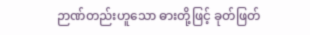ဉာဏ်တည်းဟူသော ဓားတို့ဖြင့် ခုတ်ဖြတ်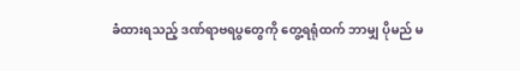ခံထားရသည့် ဒဏ်ရာဗရပွတွေကို တွေ့ရရုံထက် ဘာမျှ ပိုမည် မ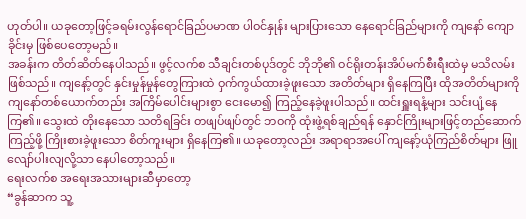ဟုတ်ပါ။ ယခုတော့ဖြင့်ခရမ်းလွန်ရောင်ခြည်ပမာဏ ပါဝင်နှုန်း များပြားသော နေရောင်ခြည်များကို ကျနော် ကျောခိုင်းမှ ဖြစ်ပေတော့မည်။
အခန်းက တိတ်ဆိတ်နေပါသည်။ ဖွင့်လက်စ သီချင်းတစ်ပုဒ်တွင် ဘိုဘို၏ ဝင်ရိုးတန်းအိပ်မက်စီးရီးထဲမှ မသိလမ်းဖြစ်သည်။ ကျနော့်တွင် နှင်းမှုန်မှုန်တွေကြားထဲ ဝှက်ကွယ်ထားခဲ့ဖူးသော အတိတ်များ ရှိနေကြပြီး ထိုအတိတ်များကို ကျနော်တစ်ယောက်တည်း အကြိမ်ပေါင်းများစွာ ငေးမော၍ ကြည့်နေခဲ့ဖူးပါသည်။ ထင်းရှူးရနံ့များ သင်းပျံ့နေကြ၏။ သွေးထဲ တိုးနေသော သတိရခြင်း တဖျပ်ဖျပ်တွင် ဘဝကို ထုံးဖွဲ့ရစ်ချည်ရန် နှောင်ကြိုးများဖြင့်တည်ဆောက်ကြည့်ဖို့ ကြိုးစားခဲ့ဖူးသော စိတ်ကူးများ ရှိနေကြ၏။ ယခုတော့လည်း အရာရာအပေါ် ကျနော့်ယုံကြည်စိတ်များ ဖြူလျော်ပါးလျလို့သာ နေပါတော့သည်။
ရေးလက်စ အရေးအသားများဆီမှာတော့
“ခွန်ဆာက သူ့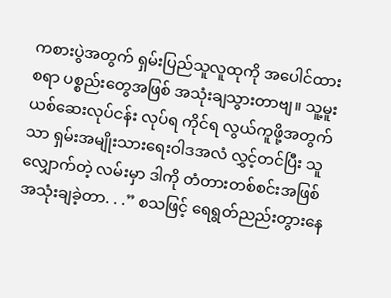ကစားပွဲအတွက် ရှမ်းပြည်သူလူထုကို အပေါင်ထားစရာ ပစ္စည်းတွေအဖြစ် အသုံးချသွားတာဗျ။ သူ့မူးယစ်ဆေးလုပ်ငန်း လုပ်ရ ကိုင်ရ လွယ်ကူဖို့အတွက်သာ ရှမ်းအမျိုးသားရေးဝါဒအလံ လွှင့်တင်ပြီး သူ လျှောက်တဲ့ လမ်းမှာ ဒါကို တံတားတစ်စင်းအဖြစ် အသုံးချခဲ့တာ. . .” စသဖြင့် ရေရွတ်ညည်းတွားနေ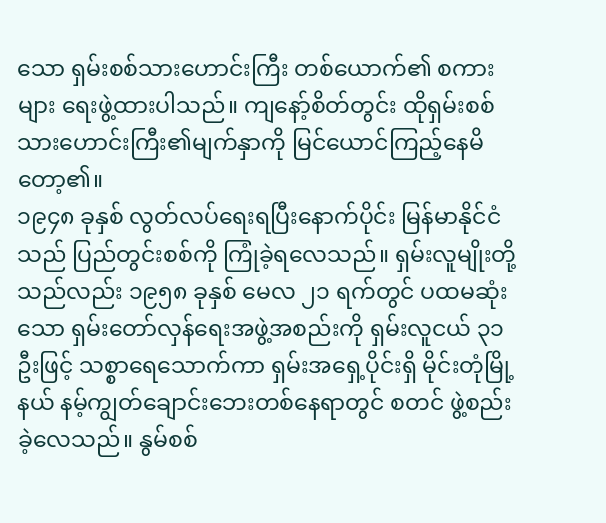သော ရှမ်းစစ်သားဟောင်းကြီး တစ်ယောက်၏ စကားများ ရေးဖွဲ့ထားပါသည်။ ကျနော့်စိတ်တွင်း ထိုရှမ်းစစ်သားဟောင်းကြီး၏မျက်နှာကို မြင်ယောင်ကြည့်နေမိတော့၏။
၁၉၄၈ ခုနှစ် လွတ်လပ်ရေးရပြီးနောက်ပိုင်း မြန်မာနိုင်ငံသည် ပြည်တွင်းစစ်ကို ကြုံခဲ့ရလေသည်။ ရှမ်းလူမျိုးတို့သည်လည်း ၁၉၅၈ ခုနှစ် မေလ ၂၁ ရက်တွင် ပထမဆုံးသော ရှမ်းတော်လှန်ရေးအဖွဲ့အစည်းကို ရှမ်းလူငယ် ၃၁ဦးဖြင့် သစ္စာရေသောက်ကာ ရှမ်းအရှေ့ပိုင်းရှိ မိုင်းတုံမြို့နယ် နမ့်ကျွတ်ချောင်းဘေးတစ်နေရာတွင် စတင် ဖွဲ့စည်းခဲ့လေသည်။ နွမ်စစ်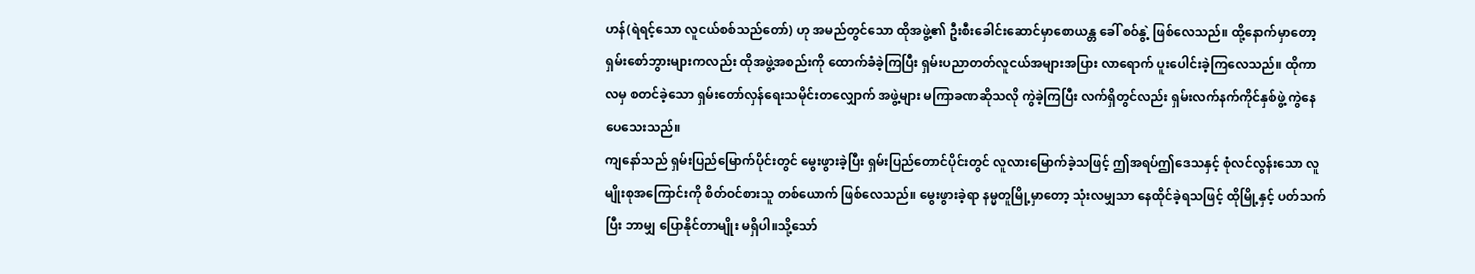ဟန်(ရဲရင့်သော လူငယ်စစ်သည်တော်) ဟု အမည်တွင်သော ထိုအဖွဲ့၏ ဦးစီးခေါင်းဆောင်မှာစောယန္တ ခေါ် စဝ်နွဲ့ ဖြစ်လေသည်။ ထို့နောက်မှာတော့ ရှမ်းစော်ဘွားများကလည်း ထိုအဖွဲ့အစည်းကို ထောက်ခံခဲ့ကြပြီး ရှမ်းပညာတတ်လူငယ်အများအပြား လာရောက် ပူးပေါင်းခဲ့ကြလေသည်။ ထိုကာလမှ စတင်ခဲ့သော ရှမ်းတော်လှန်ရေးသမိုင်းတလျှောက် အဖွဲ့များ မကြာခဏဆိုသလို ကွဲခဲ့ကြပြီး လက်ရှိတွင်လည်း ရှမ်းလက်နက်ကိုင်နှစ်ဖွဲ့ ကွဲနေပေသေးသည်။
ကျနော်သည် ရှမ်းပြည်မြောက်ပိုင်းတွင် မွေးဖွားခဲ့ပြီး ရှမ်းပြည်တောင်ပိုင်းတွင် လူလားမြောက်ခဲ့သဖြင့် ဤအရပ်ဤဒေသနှင့် စုံလင်လွန်းသော လူမျိုးစုအကြောင်းကို စိတ်ဝင်စားသူ တစ်ယောက် ဖြစ်လေသည်။ မွေးဖွားခဲ့ရာ နမ္မတူမြို့မှာတော့ သုံးလမျှသာ နေထိုင်ခဲ့ရသဖြင့် ထိုမြို့နှင့် ပတ်သက်ပြီး ဘာမျှ ပြောနိုင်တာမျိုး မရှိပါ။သို့သော်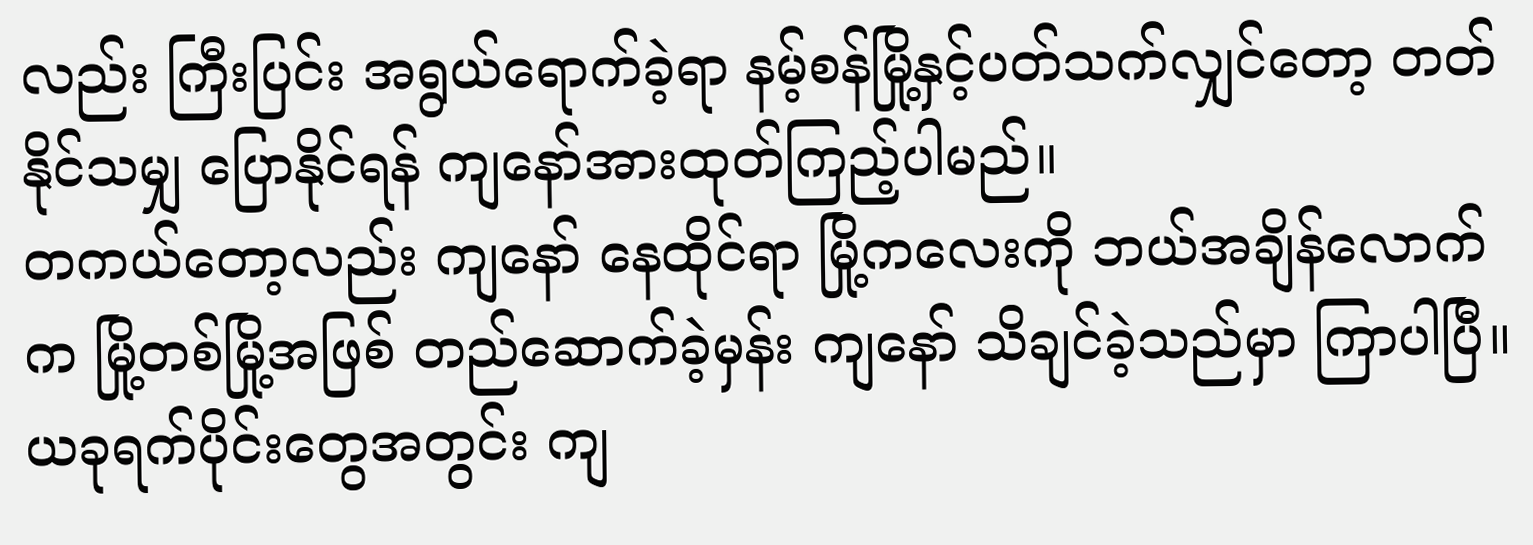လည်း ကြီးပြင်း အရွယ်ရောက်ခဲ့ရာ နမ့်စန်မြို့နှင့်ပတ်သက်လျှင်တော့ တတ်နိုင်သမျှ ပြောနိုင်ရန် ကျနော်အားထုတ်ကြည့်ပါမည်။
တကယ်တော့လည်း ကျနော် နေထိုင်ရာ မြို့ကလေးကို ဘယ်အချိန်လောက်က မြို့တစ်မြို့အဖြစ် တည်ဆောက်ခဲ့မှန်း ကျနော် သိချင်ခဲ့သည်မှာ ကြာပါပြီ။ ယခုရက်ပိုင်းတွေအတွင်း ကျ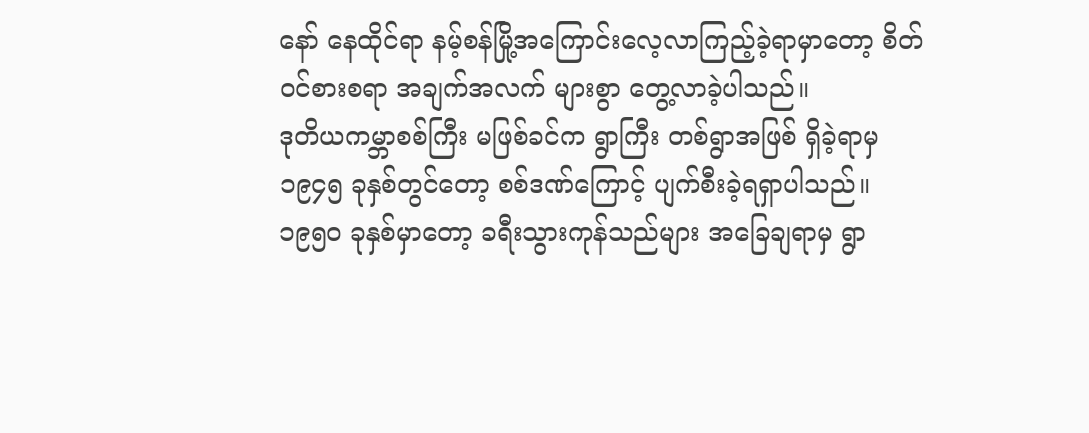နော် နေထိုင်ရာ နမ့်စန်မြို့အကြောင်းလေ့လာကြည့်ခဲ့ရာမှာတော့ စိတ်ဝင်စားစရာ အချက်အလက် များစွာ တွေ့လာခဲ့ပါသည်။
ဒုတိယကမ္ဘာစစ်ကြီး မဖြစ်ခင်က ရွာကြီး တစ်ရွာအဖြစ် ရှိခဲ့ရာမှ ၁၉၄၅ ခုနှစ်တွင်တော့ စစ်ဒဏ်ကြောင့် ပျက်စီးခဲ့ရရှာပါသည်။ ၁၉၅၀ ခုနှစ်မှာတော့ ခရီးသွားကုန်သည်များ အခြေချရာမှ ရွာ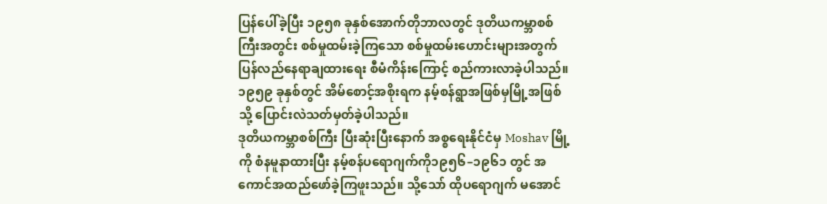ပြန်ပေါ်ခဲ့ပြီး ၁၉၅၈ ခုနှစ်အောက်တိုဘာလတွင် ဒုတိယကမ္ဘာစစ်ကြီးအတွင်း စစ်မှုထမ်းခဲ့ကြသော စစ်မှုထမ်းဟောင်းများအတွက် ပြန်လည်နေရာချထားရေး စီမံကိန်းကြောင့် စည်ကားလာခဲ့ပါသည်။ ၁၉၅၉ ခုနှစ်တွင် အိမ်စောင့်အစိုးရက နမ့်စန်ရွာအဖြစ်မှမြို့အဖြစ်သို့ ပြောင်းလဲသတ်မှတ်ခဲ့ပါသည်။
ဒုတိယကမ္ဘာစစ်ကြီး ပြီးဆုံးပြီးနောက် အစ္စရေးနိုင်ငံမှ Moshav မြို့ ကို စံနမူနာထားပြီး နမ့်စန်ပရောဂျက်ကို၁၉၅၆–၁၉၆၁ တွင် အကောင်အထည်ဖော်ခဲ့ကြဖူးသည်။ သို့သော် ထိုပရောဂျက် မအောင်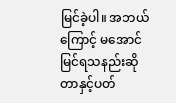မြင်ခဲ့ပါ။ အဘယ်ကြောင့် မအောင်မြင်ရသနည်းဆိုတာနှင့်ပတ်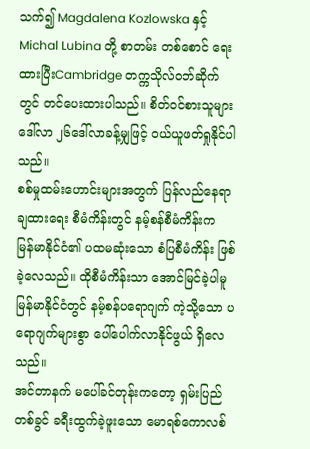သက်၍ Magdalena Kozlowska နှင့် Michal Lubina တို့ စာတမ်း တစ်စောင် ရေးထားပြီးCambridge တက္ကသိုလ်ဝဘ်ဆိုက်တွင် တင်ပေးထားပါသည်။ စိတ်ဝင်စားသူများ ဒေါ်လာ ၂၆ဒေါ်လာခန့်မျှဖြင့် ဝယ်ယူဖတ်ရှုနိုင်ပါသည်။
စစ်မှုထမ်းဟောင်းများအတွက် ပြန်လည်နေရာချထားရေး စီမံကိန်းတွင် နမ့်စန်စီမံကိန်းက မြန်မာနိုင်ငံ၏ ပထမဆုံးသော စံပြစီမံကိန်း ဖြစ်ခဲ့လေသည်။ ထိုစီမံကိန်းသာ အောင်မြင်ခဲ့ပါမူ မြန်မာနိုင်ငံတွင် နမ့်စန်ပရောဂျက် ကဲ့သို့သော ပရောဂျက်များစွာ ပေါ်ပေါက်လာနိုင်ဖွယ် ရှိလေသည်။
အင်တာနက် မပေါ်ခင်တုန်းကတော့ ရှမ်းပြည်တစ်ခွင် ခရီးထွက်ခဲ့ဖူးသော မောရစ်ကောလစ်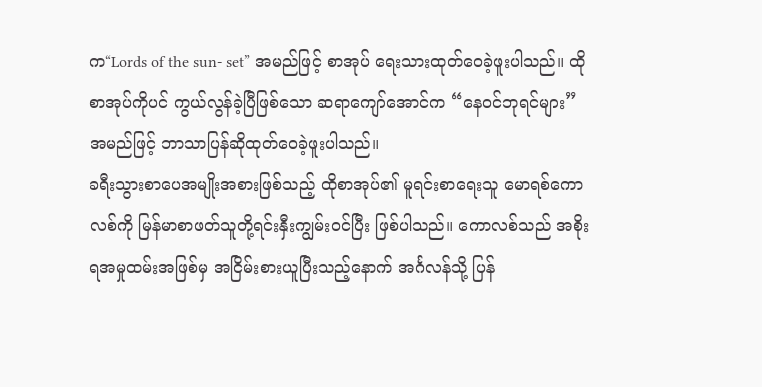က“Lords of the sun- set” အမည်ဖြင့် စာအုပ် ရေးသားထုတ်ဝေခဲ့ဖူးပါသည်။ ထိုစာအုပ်ကိုပင် ကွယ်လွန်ခဲ့ပြီဖြစ်သော ဆရာကျော်အောင်က “နေဝင်ဘုရင်များ” အမည်ဖြင့် ဘာသာပြန်ဆိုထုတ်ဝေခဲ့ဖူးပါသည်။
ခရီးသွားစာပေအမျိုးအစားဖြစ်သည့် ထိုစာအုပ်၏ မူရင်းစာရေးသူ မောရစ်ကောလစ်ကို မြန်မာစာဖတ်သူတို့ရင်းနှီးကျွမ်းဝင်ပြီး ဖြစ်ပါသည်။ ကောလစ်သည် အစိုးရအမှုထမ်းအဖြစ်မှ အငြိမ်းစားယူပြီးသည့်နောက် အင်္ဂလန်သို့ ပြန်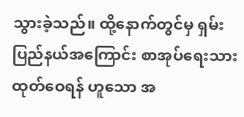သွားခဲ့သည်။ ထို့နောက်တွင်မှ ရှမ်းပြည်နယ်အကြောင်း စာအုပ်ရေးသားထုတ်ဝေရန် ဟူသော အ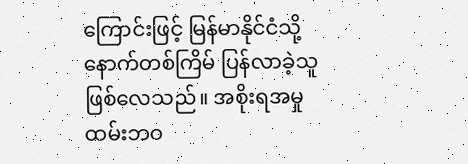ကြောင်းဖြင့် မြန်မာနိုင်ငံသို့ နောက်တစ်ကြိမ် ပြန်လာခဲ့သူ ဖြစ်လေသည်။ အစိုးရအမှုထမ်းဘဝ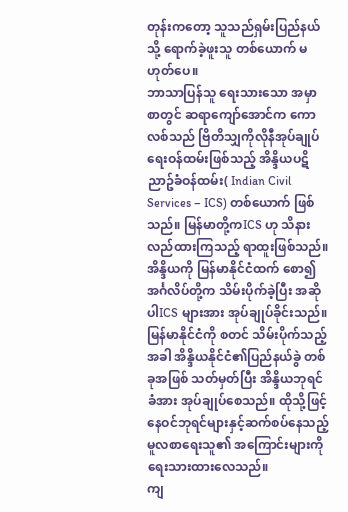တုန်းကတော့ သူသည်ရှမ်းပြည်နယ်သို့ ရောက်ခဲ့ဖူးသူ တစ်ယောက် မဟုတ်ပေ။
ဘာသာပြန်သူ ရေးသားသော အမှာစာတွင် ဆရာကျော်အောင်က ကောလစ်သည် ဗြိတိသျှကိုလိုနီအုပ်ချုပ်ရေးဝန်ထမ်းဖြစ်သည့် အိန္ဒိယပဋိညာဥ်ခံဝန်ထမ်း( Indian Civil Services – ICS) တစ်ယောက် ဖြစ်သည်။ မြန်မာတို့ကICS ဟု သိနားလည်ထားကြသည့် ရာထူးဖြစ်သည်။ အိန္ဒိယကို မြန်မာနိုင်ငံထက် စော၍ အင်္ဂလိပ်တို့က သိမ်းပိုက်ခဲ့ပြီး အဆိုပါICS များအား အုပ်ချုပ်ခိုင်းသည်။ မြန်မာနိုင်ငံကို စတင် သိမ်းပိုက်သည့်အခါ အိန္ဒိယနိုင်ငံ၏ပြည်နယ်ခွဲ တစ်ခုအဖြစ် သတ်မှတ်ပြီး အိန္ဒိယဘုရင်ခံအား အုပ်ချုပ်စေသည်။ ထိုသို့ဖြင့် နေဝင်ဘုရင်များနှင့်ဆက်စပ်နေသည့် မူလစာရေးသူ၏ အကြောင်းများကို ရေးသားထားလေသည်။
ကျ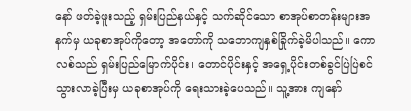နော် ဖတ်ခဲ့ဖူးသည့် ရှမ်းပြည်နယ်နှင့် သက်ဆိုင်သော စာအုပ်စာတန်းများအနက်မှ ယခုစာအုပ်ကိုတော့ အတော်ကို သဘောကျနှစ်ခြိုက်ခဲ့မိပါသည်။ ကောလစ်သည် ရှမ်းပြည်မြောက်ပိုင်း၊ တောင်ပိုင်းနှင့် အရှေ့ပိုင်းတစ်ခွင်ပြဲပြဲစင် သွားလာခဲ့ပြီးမှ ယခုစာအုပ်ကို ရေးသားခဲ့ပေသည်။ သူ့အား ကျနော်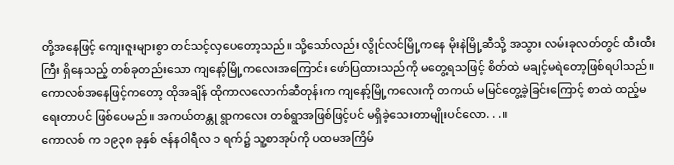တို့အနေဖြင့် ကျေးဇူးများစွာ တင်သင့်လှပေတော့သည်။ သို့သော်လည်း လွိုင်လင်မြို့ကနေ မိုးနဲမြို့ဆီသို့ အသွား လမ်းခုလတ်တွင် ထီးထီးကြီး ရှိနေသည့် တစ်ခုတည်းသော ကျနော့်မြို့ကလေးအကြောင်း ဖော်ပြထားသည်ကို မတွေ့ရသဖြင့် စိတ်ထဲ မချင့်မရဲတော့ဖြစ်ရပါသည်။
ကောလစ်အနေဖြင့်ကတော့ ထိုအချိန် ထိုကာလလောက်ဆီတုန်းက ကျနော့်မြို့ကလေးကို တကယ် မမြင်တွေ့ခဲ့ခြင်းကြောင့် စာထဲ ထည့်မရေးတာပင် ဖြစ်ပေမည်။ အကယ်တန္တု ရွာကလေး တစ်ရွာအဖြစ်ဖြင့်ပင် မရှိခဲ့သေးတာမျိုးပင်လော. . .။
ကောလစ် က ၁၉၃၈ ခုနှစ် ဇန်နဝါရီလ ၁ ရက်၌ သူ့စာအုပ်ကို ပထမအကြိမ်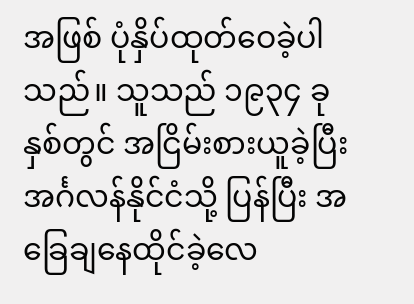အဖြစ် ပုံနှိပ်ထုတ်ဝေခဲ့ပါသည်။ သူသည် ၁၉၃၄ ခုနှစ်တွင် အငြိမ်းစားယူခဲ့ပြီး အင်္ဂလန်နိုင်ငံသို့ ပြန်ပြီး အခြေချနေထိုင်ခဲ့လေ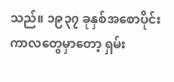သည်။ ၁၉၃၇ ခုနှစ်အစောပိုင်းကာလတွေမှာတော့ ရှမ်း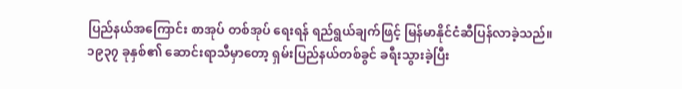ပြည်နယ်အကြောင်း စာအုပ် တစ်အုပ် ရေးရန် ရည်ရွယ်ချက်ဖြင့် မြန်မာနိုင်ငံဆီပြန်လာခဲ့သည်။
၁၉၃၇ ခုနှစ်၏ ဆောင်းရာသီမှာတော့ ရှမ်းပြည်နယ်တစ်ခွင် ခရီးသွားခဲ့ပြီး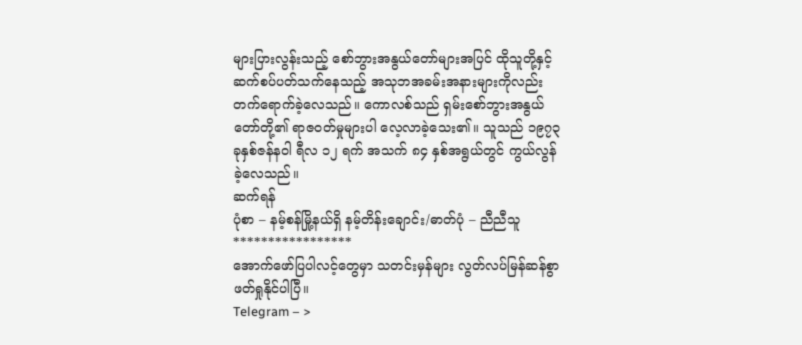များပြားလွန်းသည့် စော်ဘွားအနွယ်တော်များအပြင် ထိုသူတို့နှင့် ဆက်စပ်ပတ်သက်နေသည့် အသုဘအခမ်းအနားများကိုလည်း တက်ရောက်ခဲ့လေသည်။ ကောလစ်သည် ရှမ်းစော်ဘွားအနွယ်တော်တို့၏ ရာဇဝတ်မှုများပါ လေ့လာခဲ့သေး၏။ သူသည် ၁၉၇၃ ခုနှစ်ဇန်နဝါ ရီလ ၁၂ ရက် အသက် ၈၄ နှစ်အရွယ်တွင် ကွယ်လွန်ခဲ့လေသည်။
ဆက်ရန်
ပုံစာ – နမ့်စန်မြို့နယ်ရှိ နမ့်တိန်းချောင်း/ဓာတ်ပုံ – ညီညီသူ
*****************
အောက်ဖော်ပြပါလင့်တွေမှာ သတင်းမှန်များ လွတ်လပ်မြန်ဆန်စွာ ဖတ်ရှုနိုင်ပါပြီ။
Telegram – >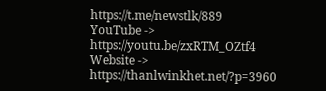https://t.me/newstlk/889
YouTube -> https://youtu.be/zxRTM_OZtf4
Website -> https://thanlwinkhet.net/?p=3960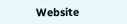Website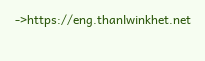->https://eng.thanlwinkhet.net